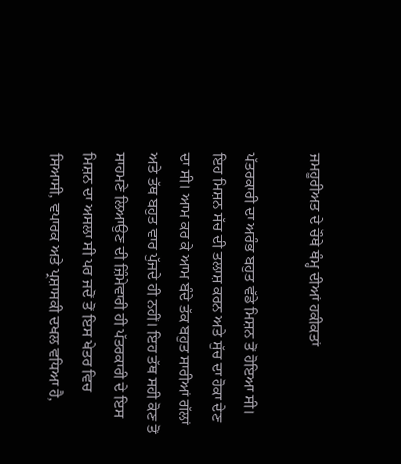ਜਮਹੂਰੀਅਤ ਦੇ ਚੌਥੇ ਥੰਮ੍ਹ ਦੀਆਂ ਹਕੀਕਤਾਂ

ਪੱਤਰਕਾਰੀ ਦਾ ਅਰੰਭ ਬਹੁਤ ਵੱਡੇ ਮਿਸ਼ਨ ਤੋਂ ਹੋਇਆ ਸੀ। ਇਹ ਮਿਸ਼ਨ ਸੱਚ ਦੀ ਤਲਾਸ਼ ਕਰਨ ਅਤੇ ਸੁੱਚ ਦਾ ਹੋਕਾ ਦੇਣ ਦਾ ਸੀ। ਆਮ ਕਰ ਕੇ ਆਮ ਬੰਦੇ ਤੱਕ ਬਹੁਤ ਸਾਰੀਆਂ ਗੱਲਾਂ ਅਤੇ ਤੱਥ ਬਹੁਤ ਵਾਰ ਪੁੱਜਦੇ ਹੀ ਨਹੀਂ। ਇਹ ਤੱਥ ਸਹੀ ਕੋਣ ਤੋਂ ਸਾਹਮਣੇ ਲਿਆਉਣ ਦੀ ਜ਼ਿੰਮੇਵਾਰੀ ਹੀ ਪੱਤਰਕਾਰੀ ਦੇ ਇਸ ਮਿਸ਼ਨ ਦਾ ਅਸਲਾ ਸੀ ਪਰ ਜਦੋਂ ਤੋਂ ਇਸ ਖੇਤਰ ਵਿਚ ਸਿਆਸੀ, ਵਪਾਰਕ ਅਤੇ ਪ੍ਰਸ਼ਾਸਕੀ ਦਖਲ ਵਧਿਆ ਹੈ,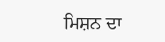ਮਿਸ਼ਨ ਦਾ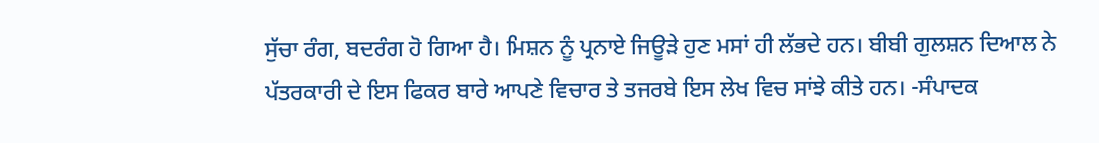ਸੁੱਚਾ ਰੰਗ, ਬਦਰੰਗ ਹੋ ਗਿਆ ਹੈ। ਮਿਸ਼ਨ ਨੂੰ ਪ੍ਰਨਾਏ ਜਿਊੜੇ ਹੁਣ ਮਸਾਂ ਹੀ ਲੱਭਦੇ ਹਨ। ਬੀਬੀ ਗੁਲਸ਼ਨ ਦਿਆਲ ਨੇ ਪੱਤਰਕਾਰੀ ਦੇ ਇਸ ਫਿਕਰ ਬਾਰੇ ਆਪਣੇ ਵਿਚਾਰ ਤੇ ਤਜਰਬੇ ਇਸ ਲੇਖ ਵਿਚ ਸਾਂਝੇ ਕੀਤੇ ਹਨ। -ਸੰਪਾਦਕ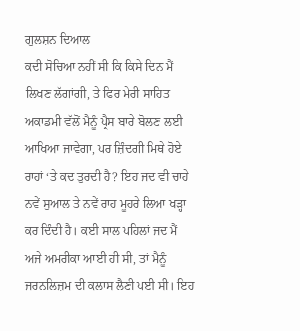ਗੁਲਸ਼ਨ ਦਿਆਲ
ਕਦੀ ਸੋਚਿਆ ਨਹੀਂ ਸੀ ਕਿ ਕਿਸੇ ਦਿਨ ਮੈਂ ਲਿਖਣ ਲੱਗਾਂਗੀ, ਤੇ ਫਿਰ ਮੇਰੀ ਸਾਹਿਤ ਅਕਾਡਮੀ ਵੱਲੋਂ ਮੈਨੂੰ ਪ੍ਰੈਸ ਬਾਰੇ ਬੋਲਣ ਲਈ ਆਖਿਆ ਜਾਵੇਗਾ, ਪਰ ਜ਼ਿੰਦਗੀ ਮਿਥੇ ਹੋਏ ਰਾਹਾਂ ‘ਤੇ ਕਦ ਤੁਰਦੀ ਹੈ? ਇਹ ਜਦ ਵੀ ਚਾਹੇ ਨਵੇਂ ਸੁਆਲ ਤੇ ਨਵੇਂ ਰਾਹ ਮੂਹਰੇ ਲਿਆ ਖੜ੍ਹਾ ਕਰ ਦਿੰਦੀ ਹੈ। ਕਈ ਸਾਲ ਪਹਿਲਾਂ ਜਦ ਮੈਂ ਅਜੇ ਅਮਰੀਕਾ ਆਈ ਹੀ ਸੀ, ਤਾਂ ਮੈਨੂੰ ਜਰਨਲਿਜ਼ਮ ਦੀ ਕਲਾਸ ਲੈਣੀ ਪਈ ਸੀ। ਇਹ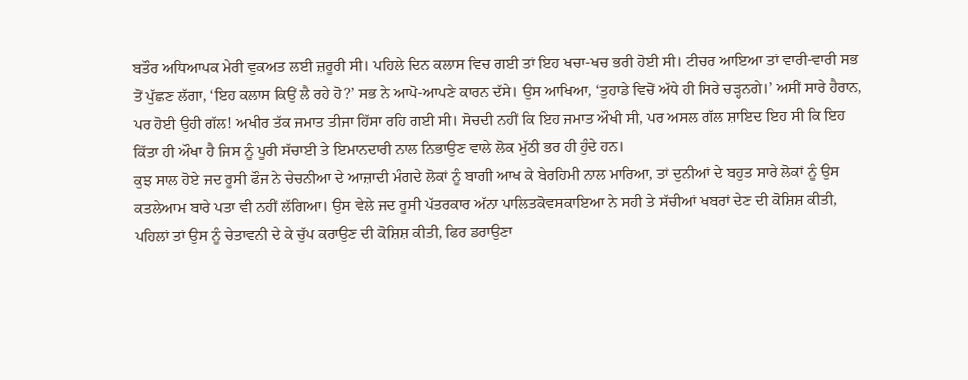ਬਤੌਰ ਅਧਿਆਪਕ ਮੇਰੀ ਵੁਕਅਤ ਲਈ ਜ਼ਰੂਰੀ ਸੀ। ਪਹਿਲੇ ਦਿਨ ਕਲਾਸ ਵਿਚ ਗਈ ਤਾਂ ਇਹ ਖਚਾ-ਖਚ ਭਰੀ ਹੋਈ ਸੀ। ਟੀਚਰ ਆਇਆ ਤਾਂ ਵਾਰੀ-ਵਾਰੀ ਸਭ ਤੋਂ ਪੁੱਛਣ ਲੱਗਾ, ‘ਇਹ ਕਲਾਸ ਕਿਉਂ ਲੈ ਰਹੇ ਹੋ?’ ਸਭ ਨੇ ਆਪੋ-ਆਪਣੇ ਕਾਰਨ ਦੱਸੇ। ਉਸ ਆਖਿਆ, ‘ਤੁਹਾਡੇ ਵਿਚੋਂ ਅੱਧੇ ਹੀ ਸਿਰੇ ਚੜ੍ਹਨਗੇ।’ ਅਸੀਂ ਸਾਰੇ ਹੈਰਾਨ, ਪਰ ਹੋਈ ਉਹੀ ਗੱਲ! ਅਖੀਰ ਤੱਕ ਜਮਾਤ ਤੀਜਾ ਹਿੱਸਾ ਰਹਿ ਗਈ ਸੀ। ਸੋਚਦੀ ਨਹੀਂ ਕਿ ਇਹ ਜਮਾਤ ਔਖੀ ਸੀ, ਪਰ ਅਸਲ ਗੱਲ ਸ਼ਾਇਦ ਇਹ ਸੀ ਕਿ ਇਹ ਕਿੱਤਾ ਹੀ ਔਖਾ ਹੈ ਜਿਸ ਨੂੰ ਪੂਰੀ ਸੱਚਾਈ ਤੇ ਇਮਾਨਦਾਰੀ ਨਾਲ ਨਿਭਾਉਣ ਵਾਲੇ ਲੋਕ ਮੁੱਠੀ ਭਰ ਹੀ ਹੁੰਦੇ ਹਨ।
ਕੁਝ ਸਾਲ ਹੋਏ ਜਦ ਰੂਸੀ ਫੌਜ ਨੇ ਚੇਚਨੀਆ ਦੇ ਆਜ਼ਾਦੀ ਮੰਗਦੇ ਲੋਕਾਂ ਨੂੰ ਬਾਗੀ ਆਖ ਕੇ ਬੇਰਹਿਮੀ ਨਾਲ ਮਾਰਿਆ, ਤਾਂ ਦੁਨੀਆਂ ਦੇ ਬਹੁਤ ਸਾਰੇ ਲੋਕਾਂ ਨੂੰ ਉਸ ਕਤਲੇਆਮ ਬਾਰੇ ਪਤਾ ਵੀ ਨਹੀਂ ਲੱਗਿਆ। ਉਸ ਵੇਲੇ ਜਦ ਰੂਸੀ ਪੱਤਰਕਾਰ ਅੱਨਾ ਪਾਲਿਤਕੋਵਸਕਾਇਆ ਨੇ ਸਹੀ ਤੇ ਸੱਚੀਆਂ ਖਬਰਾਂ ਦੇਣ ਦੀ ਕੋਸ਼ਿਸ਼ ਕੀਤੀ, ਪਹਿਲਾਂ ਤਾਂ ਉਸ ਨੂੰ ਚੇਤਾਵਨੀ ਦੇ ਕੇ ਚੁੱਪ ਕਰਾਉਣ ਦੀ ਕੋਸ਼ਿਸ਼ ਕੀਤੀ, ਫਿਰ ਡਰਾਉਣਾ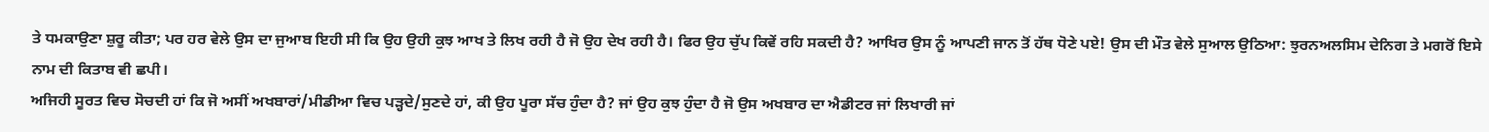ਤੇ ਧਮਕਾਉਣਾ ਸ਼ੁਰੂ ਕੀਤਾ; ਪਰ ਹਰ ਵੇਲੇ ਉਸ ਦਾ ਜੁਆਬ ਇਹੀ ਸੀ ਕਿ ਉਹ ਉਹੀ ਕੁਝ ਆਖ ਤੇ ਲਿਖ ਰਹੀ ਹੈ ਜੋ ਉਹ ਦੇਖ ਰਹੀ ਹੈ। ਫਿਰ ਉਹ ਚੁੱਪ ਕਿਵੇਂ ਰਹਿ ਸਕਦੀ ਹੈ? ਆਖਿਰ ਉਸ ਨੂੰ ਆਪਣੀ ਜਾਨ ਤੋਂ ਹੱਥ ਧੋਣੇ ਪਏ! ਉਸ ਦੀ ਮੌਤ ਵੇਲੇ ਸੁਆਲ ਉਠਿਆ: ਝੁਰਨਅਲਸਿਮ ਦੇਨਿਗ ਤੇ ਮਗਰੋਂ ਇਸੇ ਨਾਮ ਦੀ ਕਿਤਾਬ ਵੀ ਛਪੀ।
ਅਜਿਹੀ ਸੂਰਤ ਵਿਚ ਸੋਚਦੀ ਹਾਂ ਕਿ ਜੋ ਅਸੀਂ ਅਖਬਾਰਾਂ/ਮੀਡੀਆ ਵਿਚ ਪੜ੍ਹਦੇ/ਸੁਣਦੇ ਹਾਂ, ਕੀ ਉਹ ਪੂਰਾ ਸੱਚ ਹੁੰਦਾ ਹੈ? ਜਾਂ ਉਹ ਕੁਝ ਹੁੰਦਾ ਹੈ ਜੋ ਉਸ ਅਖਬਾਰ ਦਾ ਐਡੀਟਰ ਜਾਂ ਲਿਖਾਰੀ ਜਾਂ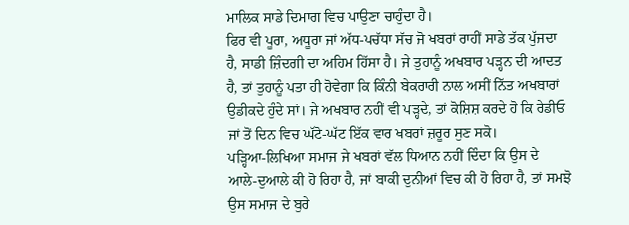ਮਾਲਿਕ ਸਾਡੇ ਦਿਮਾਗ ਵਿਚ ਪਾਉਣਾ ਚਾਹੁੰਦਾ ਹੈ।
ਫਿਰ ਵੀ ਪੂਰਾ, ਅਧੂਰਾ ਜਾਂ ਅੱਧ-ਪਚੱਧਾ ਸੱਚ ਜੋ ਖਬਰਾਂ ਰਾਹੀਂ ਸਾਡੇ ਤੱਕ ਪੁੱਜਦਾ ਹੈ, ਸਾਡੀ ਜ਼ਿੰਦਗੀ ਦਾ ਅਹਿਮ ਹਿੱਸਾ ਹੈ। ਜੇ ਤੁਹਾਨੂੰ ਅਖਬਾਰ ਪੜ੍ਹਨ ਦੀ ਆਦਤ ਹੈ, ਤਾਂ ਤੁਹਾਨੂੰ ਪਤਾ ਹੀ ਹੋਵੇਗਾ ਕਿ ਕਿੰਨੀ ਬੇਕਰਾਰੀ ਨਾਲ ਅਸੀਂ ਨਿੱਤ ਅਖਬਾਰਾਂ ਉਡੀਕਦੇ ਹੁੰਦੇ ਸਾਂ। ਜੇ ਅਖਬਾਰ ਨਹੀਂ ਵੀ ਪੜ੍ਹਦੇ, ਤਾਂ ਕੋਸ਼ਿਸ਼ ਕਰਦੇ ਹੋ ਕਿ ਰੇਡੀਓ ਜਾਂ ਤੋਂ ਦਿਨ ਵਿਚ ਘੱਟੋ-ਘੱਟ ਇੱਕ ਵਾਰ ਖਬਰਾਂ ਜ਼ਰੂਰ ਸੁਣ ਸਕੋ।
ਪੜ੍ਹਿਆ-ਲਿਖਿਆ ਸਮਾਜ ਜੇ ਖਬਰਾਂ ਵੱਲ ਧਿਆਨ ਨਹੀਂ ਦਿੰਦਾ ਕਿ ਉਸ ਦੇ ਆਲੇ-ਦੁਆਲੇ ਕੀ ਹੋ ਰਿਹਾ ਹੈ, ਜਾਂ ਬਾਕੀ ਦੁਨੀਆਂ ਵਿਚ ਕੀ ਹੋ ਰਿਹਾ ਹੈ, ਤਾਂ ਸਮਝੋ ਉਸ ਸਮਾਜ ਦੇ ਬੁਰੇ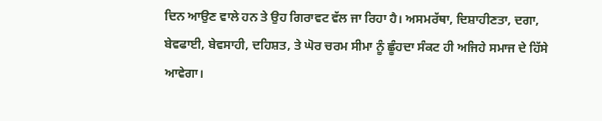ਦਿਨ ਆਉਣ ਵਾਲੇ ਹਨ ਤੇ ਉਹ ਗਿਰਾਵਟ ਵੱਲ ਜਾ ਰਿਹਾ ਹੈ। ਅਸਮਰੱਥਾ, ਦਿਸ਼ਾਹੀਣਤਾ, ਦਗਾ, ਬੇਵਫਾਈ, ਬੇਵਸਾਹੀ, ਦਹਿਸ਼ਤ, ਤੇ ਘੋਰ ਚਰਮ ਸੀਮਾ ਨੂੰ ਛੂੰਹਦਾ ਸੰਕਟ ਹੀ ਅਜਿਹੇ ਸਮਾਜ ਦੇ ਹਿੱਸੇ ਆਵੇਗਾ।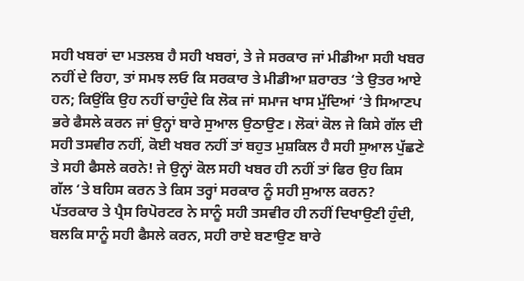ਸਹੀ ਖਬਰਾਂ ਦਾ ਮਤਲਬ ਹੈ ਸਹੀ ਖਬਰਾਂ, ਤੇ ਜੇ ਸਰਕਾਰ ਜਾਂ ਮੀਡੀਆ ਸਹੀ ਖਬਰ ਨਹੀਂ ਦੇ ਰਿਹਾ, ਤਾਂ ਸਮਝ ਲਓ ਕਿ ਸਰਕਾਰ ਤੇ ਮੀਡੀਆ ਸ਼ਰਾਰਤ ‘ਤੇ ਉਤਰ ਆਏ ਹਨ; ਕਿਉਂਕਿ ਉਹ ਨਹੀਂ ਚਾਹੁੰਦੇ ਕਿ ਲੋਕ ਜਾਂ ਸਮਾਜ ਖਾਸ ਮੁੱਦਿਆਂ ‘ਤੇ ਸਿਆਣਪ ਭਰੇ ਫੈਸਲੇ ਕਰਨ ਜਾਂ ਉਨ੍ਹਾਂ ਬਾਰੇ ਸੁਆਲ ਉਠਾਉਣ। ਲੋਕਾਂ ਕੋਲ ਜੇ ਕਿਸੇ ਗੱਲ ਦੀ ਸਹੀ ਤਸਵੀਰ ਨਹੀਂ, ਕੋਈ ਖਬਰ ਨਹੀਂ ਤਾਂ ਬਹੁਤ ਮੁਸ਼ਕਿਲ ਹੈ ਸਹੀ ਸੁਆਲ ਪੁੱਛਣੇ ਤੇ ਸਹੀ ਫੈਸਲੇ ਕਰਨੇ! ਜੇ ਉਨ੍ਹਾਂ ਕੋਲ ਸਹੀ ਖਬਰ ਹੀ ਨਹੀਂ ਤਾਂ ਫਿਰ ਉਹ ਕਿਸ ਗੱਲ ‘ਤੇ ਬਹਿਸ ਕਰਨ ਤੇ ਕਿਸ ਤਰ੍ਹਾਂ ਸਰਕਾਰ ਨੂੰ ਸਹੀ ਸੁਆਲ ਕਰਨ?
ਪੱਤਰਕਾਰ ਤੇ ਪ੍ਰੈਸ ਰਿਪੋਰਟਰ ਨੇ ਸਾਨੂੰ ਸਹੀ ਤਸਵੀਰ ਹੀ ਨਹੀਂ ਦਿਖਾਉਣੀ ਹੁੰਦੀ, ਬਲਕਿ ਸਾਨੂੰ ਸਹੀ ਫੈਸਲੇ ਕਰਨ, ਸਹੀ ਰਾਏ ਬਣਾਉਣ ਬਾਰੇ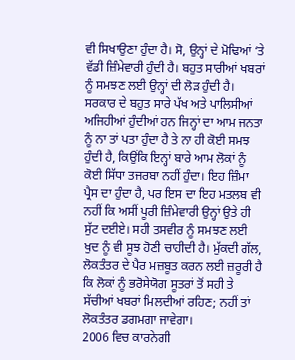ਵੀ ਸਿਖਾਉਣਾ ਹੁੰਦਾ ਹੈ। ਸੋ, ਉਨ੍ਹਾਂ ਦੇ ਮੋਢਿਆਂ ‘ਤੇ ਵੱਡੀ ਜ਼ਿੰਮੇਵਾਰੀ ਹੁੰਦੀ ਹੈ। ਬਹੁਤ ਸਾਰੀਆਂ ਖਬਰਾਂ ਨੂੰ ਸਮਝਣ ਲਈ ਉਨ੍ਹਾਂ ਦੀ ਲੋੜ ਹੁੰਦੀ ਹੈ। ਸਰਕਾਰ ਦੇ ਬਹੁਤ ਸਾਰੇ ਪੱਖ ਅਤੇ ਪਾਲਿਸੀਆਂ ਅਜਿਹੀਆਂ ਹੁੰਦੀਆਂ ਹਨ ਜਿਨ੍ਹਾਂ ਦਾ ਆਮ ਜਨਤਾ ਨੂੰ ਨਾ ਤਾਂ ਪਤਾ ਹੁੰਦਾ ਹੈ ਤੇ ਨਾ ਹੀ ਕੋਈ ਸਮਝ ਹੁੰਦੀ ਹੈ, ਕਿਉਂਕਿ ਇਨ੍ਹਾਂ ਬਾਰੇ ਆਮ ਲੋਕਾਂ ਨੂੰ ਕੋਈ ਸਿੱਧਾ ਤਜਰਬਾ ਨਹੀਂ ਹੁੰਦਾ। ਇਹ ਜ਼ਿੰਮਾ ਪ੍ਰੈਸ ਦਾ ਹੁੰਦਾ ਹੈ, ਪਰ ਇਸ ਦਾ ਇਹ ਮਤਲਬ ਵੀ ਨਹੀਂ ਕਿ ਅਸੀਂ ਪੂਰੀ ਜ਼ਿੰਮੇਵਾਰੀ ਉਨ੍ਹਾਂ ਉਤੇ ਹੀ ਸੁੱਟ ਦਈਏ। ਸਹੀ ਤਸਵੀਰ ਨੂੰ ਸਮਝਣ ਲਈ ਖੁਦ ਨੂੰ ਵੀ ਸੂਝ ਹੋਣੀ ਚਾਹੀਦੀ ਹੈ। ਮੁੱਕਦੀ ਗੱਲ, ਲੋਕਤੰਤਰ ਦੇ ਪੈਰ ਮਜ਼ਬੂਤ ਕਰਨ ਲਈ ਜ਼ਰੂਰੀ ਹੈ ਕਿ ਲੋਕਾਂ ਨੂੰ ਭਰੋਸੇਯੋਗ ਸੂਤਰਾਂ ਤੋਂ ਸਹੀ ਤੇ ਸੱਚੀਆਂ ਖਬਰਾਂ ਮਿਲਦੀਆਂ ਰਹਿਣ; ਨਹੀਂ ਤਾਂ ਲੋਕਤੰਤਰ ਡਗਮਗਾ ਜਾਵੇਗਾ।
2006 ਵਿਚ ਕਾਰਨੇਗੀ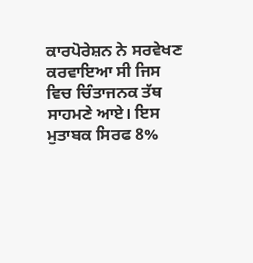ਕਾਰਪੋਰੇਸ਼ਨ ਨੇ ਸਰਵੇਖਣ ਕਰਵਾਇਆ ਸੀ ਜਿਸ ਵਿਚ ਚਿੰਤਾਜਨਕ ਤੱਥ ਸਾਹਮਣੇ ਆਏ। ਇਸ ਮੁਤਾਬਕ ਸਿਰਫ 8%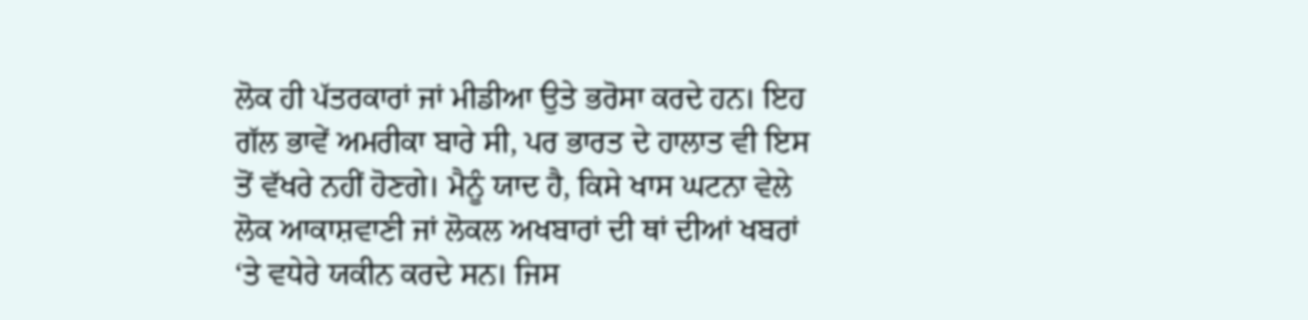ਲੋਕ ਹੀ ਪੱਤਰਕਾਰਾਂ ਜਾਂ ਮੀਡੀਆ ਉਤੇ ਭਰੋਸਾ ਕਰਦੇ ਹਨ। ਇਹ ਗੱਲ ਭਾਵੇਂ ਅਮਰੀਕਾ ਬਾਰੇ ਸੀ, ਪਰ ਭਾਰਤ ਦੇ ਹਾਲਾਤ ਵੀ ਇਸ ਤੋਂ ਵੱਖਰੇ ਨਹੀਂ ਹੋਣਗੇ। ਮੈਨੂੰ ਯਾਦ ਹੈ, ਕਿਸੇ ਖਾਸ ਘਟਨਾ ਵੇਲੇ ਲੋਕ ਆਕਾਸ਼ਵਾਣੀ ਜਾਂ ਲੋਕਲ ਅਖਬਾਰਾਂ ਦੀ ਥਾਂ ਦੀਆਂ ਖਬਰਾਂ ‘ਤੇ ਵਧੇਰੇ ਯਕੀਨ ਕਰਦੇ ਸਨ। ਜਿਸ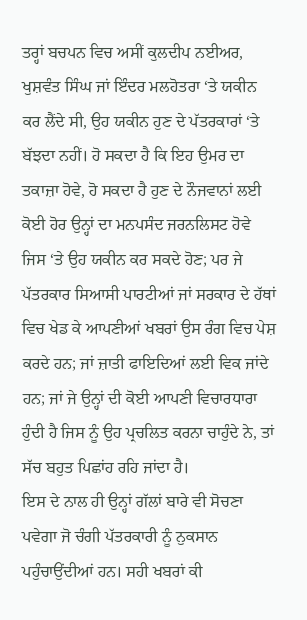ਤਰ੍ਹਾਂ ਬਚਪਨ ਵਿਚ ਅਸੀਂ ਕੁਲਦੀਪ ਨਈਅਰ, ਖੁਸ਼ਵੰਤ ਸਿੰਘ ਜਾਂ ਇੰਦਰ ਮਲਹੋਤਰਾ ‘ਤੇ ਯਕੀਨ ਕਰ ਲੈਂਦੇ ਸੀ, ਉਹ ਯਕੀਨ ਹੁਣ ਦੇ ਪੱਤਰਕਾਰਾਂ ‘ਤੇ ਬੱਝਦਾ ਨਹੀਂ। ਹੋ ਸਕਦਾ ਹੈ ਕਿ ਇਹ ਉਮਰ ਦਾ ਤਕਾਜ਼ਾ ਹੋਵੇ, ਹੋ ਸਕਦਾ ਹੈ ਹੁਣ ਦੇ ਨੌਜਵਾਨਾਂ ਲਈ ਕੋਈ ਹੋਰ ਉਨ੍ਹਾਂ ਦਾ ਮਨਪਸੰਦ ਜਰਨਲਿਸਟ ਹੋਵੇ ਜਿਸ ‘ਤੇ ਉਹ ਯਕੀਨ ਕਰ ਸਕਦੇ ਹੋਣ; ਪਰ ਜੇ ਪੱਤਰਕਾਰ ਸਿਆਸੀ ਪਾਰਟੀਆਂ ਜਾਂ ਸਰਕਾਰ ਦੇ ਹੱਥਾਂ ਵਿਚ ਖੇਡ ਕੇ ਆਪਣੀਆਂ ਖਬਰਾਂ ਉਸ ਰੰਗ ਵਿਚ ਪੇਸ਼ ਕਰਦੇ ਹਨ; ਜਾਂ ਜ਼ਾਤੀ ਫਾਇਦਿਆਂ ਲਈ ਵਿਕ ਜਾਂਦੇ ਹਨ; ਜਾਂ ਜੇ ਉਨ੍ਹਾਂ ਦੀ ਕੋਈ ਆਪਣੀ ਵਿਚਾਰਧਾਰਾ ਹੁੰਦੀ ਹੈ ਜਿਸ ਨੂੰ ਉਹ ਪ੍ਰਚਲਿਤ ਕਰਨਾ ਚਾਹੁੰਦੇ ਨੇ, ਤਾਂ ਸੱਚ ਬਹੁਤ ਪਿਛਾਂਹ ਰਹਿ ਜਾਂਦਾ ਹੈ।
ਇਸ ਦੇ ਨਾਲ ਹੀ ਉਨ੍ਹਾਂ ਗੱਲਾਂ ਬਾਰੇ ਵੀ ਸੋਚਣਾ ਪਵੇਗਾ ਜੋ ਚੰਗੀ ਪੱਤਰਕਾਰੀ ਨੂੰ ਨੁਕਸਾਨ ਪਹੁੰਚਾਉਂਦੀਆਂ ਹਨ। ਸਹੀ ਖਬਰਾਂ ਕੀ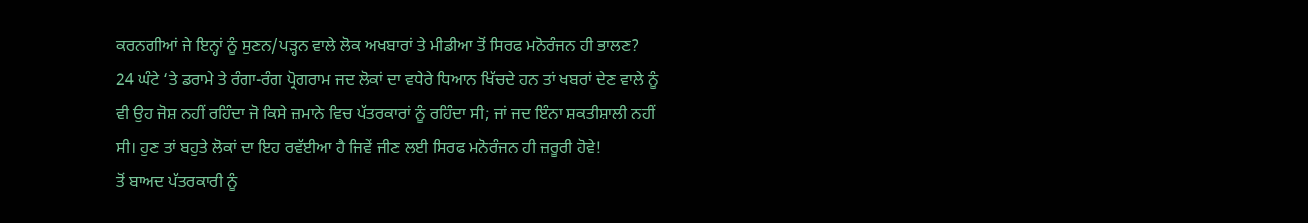ਕਰਨਗੀਆਂ ਜੇ ਇਨ੍ਹਾਂ ਨੂੰ ਸੁਣਨ/ਪੜ੍ਹਨ ਵਾਲੇ ਲੋਕ ਅਖਬਾਰਾਂ ਤੇ ਮੀਡੀਆ ਤੋਂ ਸਿਰਫ ਮਨੋਰੰਜਨ ਹੀ ਭਾਲਣ? 24 ਘੰਟੇ ‘ਤੇ ਡਰਾਮੇ ਤੇ ਰੰਗਾ-ਰੰਗ ਪ੍ਰੋਗਰਾਮ ਜਦ ਲੋਕਾਂ ਦਾ ਵਧੇਰੇ ਧਿਆਨ ਖਿੱਚਦੇ ਹਨ ਤਾਂ ਖਬਰਾਂ ਦੇਣ ਵਾਲੇ ਨੂੰ ਵੀ ਉਹ ਜੋਸ਼ ਨਹੀਂ ਰਹਿੰਦਾ ਜੋ ਕਿਸੇ ਜ਼ਮਾਨੇ ਵਿਚ ਪੱਤਰਕਾਰਾਂ ਨੂੰ ਰਹਿੰਦਾ ਸੀ; ਜਾਂ ਜਦ ਇੰਨਾ ਸ਼ਕਤੀਸ਼ਾਲੀ ਨਹੀਂ ਸੀ। ਹੁਣ ਤਾਂ ਬਹੁਤੇ ਲੋਕਾਂ ਦਾ ਇਹ ਰਵੱਈਆ ਹੈ ਜਿਵੇਂ ਜੀਣ ਲਈ ਸਿਰਫ ਮਨੋਰੰਜਨ ਹੀ ਜ਼ਰੂਰੀ ਹੋਵੇ!
ਤੋਂ ਬਾਅਦ ਪੱਤਰਕਾਰੀ ਨੂੰ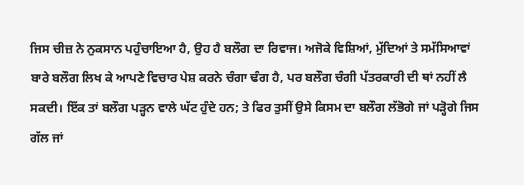ਜਿਸ ਚੀਜ਼ ਨੇ ਨੁਕਸਾਨ ਪਹੁੰਚਾਇਆ ਹੈ, ਉਹ ਹੈ ਬਲੌਗ ਦਾ ਰਿਵਾਜ। ਅਜੋਕੇ ਵਿਸ਼ਿਆਂ, ਮੁੱਦਿਆਂ ਤੇ ਸਮੱਸਿਆਵਾਂ ਬਾਰੇ ਬਲੌਗ ਲਿਖ ਕੇ ਆਪਣੇ ਵਿਚਾਰ ਪੇਸ਼ ਕਰਨੇ ਚੰਗਾ ਢੰਗ ਹੈ, ਪਰ ਬਲੌਗ ਚੰਗੀ ਪੱਤਰਕਾਰੀ ਦੀ ਥਾਂ ਨਹੀਂ ਲੈ ਸਕਦੀ। ਇੱਕ ਤਾਂ ਬਲੌਗ ਪੜ੍ਹਨ ਵਾਲੇ ਘੱਟ ਹੁੰਦੇ ਹਨ; ਤੇ ਫਿਰ ਤੁਸੀਂ ਉਸੇ ਕਿਸਮ ਦਾ ਬਲੌਗ ਲੱਭੋਗੇ ਜਾਂ ਪੜ੍ਹੋਗੇ ਜਿਸ ਗੱਲ ਜਾਂ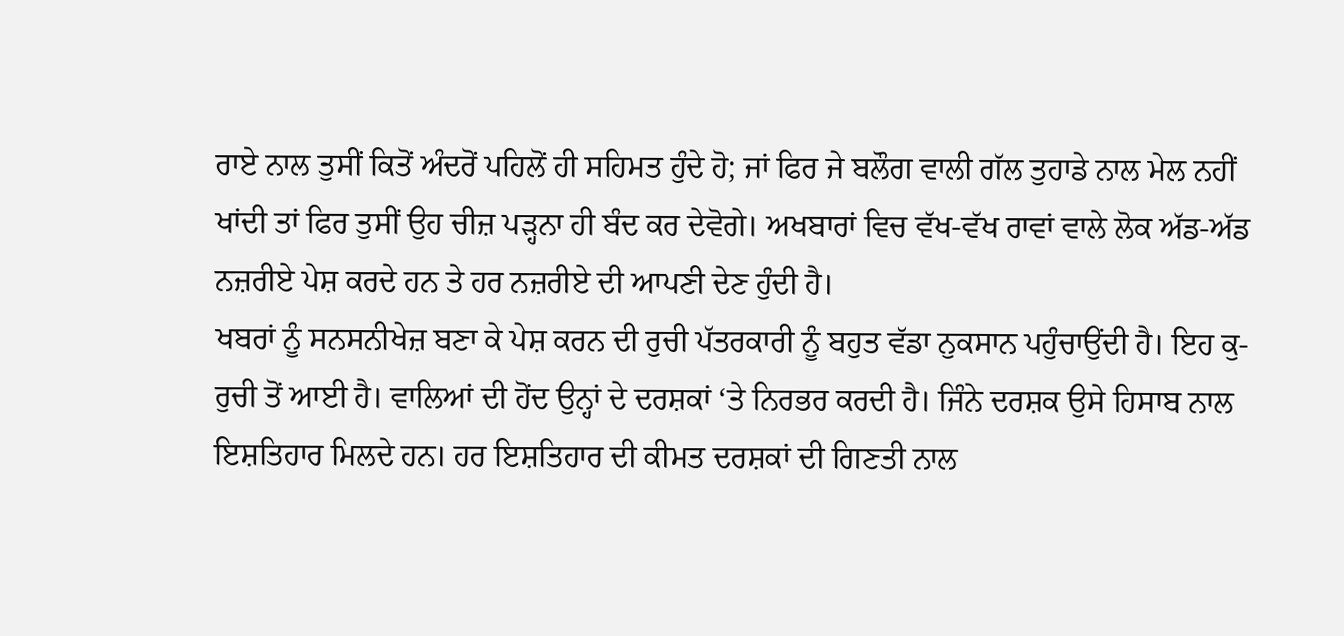ਰਾਏ ਨਾਲ ਤੁਸੀਂ ਕਿਤੋਂ ਅੰਦਰੋਂ ਪਹਿਲੋਂ ਹੀ ਸਹਿਮਤ ਹੁੰਦੇ ਹੋ; ਜਾਂ ਫਿਰ ਜੇ ਬਲੌਗ ਵਾਲੀ ਗੱਲ ਤੁਹਾਡੇ ਨਾਲ ਮੇਲ ਨਹੀਂ ਖਾਂਦੀ ਤਾਂ ਫਿਰ ਤੁਸੀਂ ਉਹ ਚੀਜ਼ ਪੜ੍ਹਨਾ ਹੀ ਬੰਦ ਕਰ ਦੇਵੋਗੇ। ਅਖਬਾਰਾਂ ਵਿਚ ਵੱਖ-ਵੱਖ ਰਾਵਾਂ ਵਾਲੇ ਲੋਕ ਅੱਡ-ਅੱਡ ਨਜ਼ਰੀਏ ਪੇਸ਼ ਕਰਦੇ ਹਨ ਤੇ ਹਰ ਨਜ਼ਰੀਏ ਦੀ ਆਪਣੀ ਦੇਣ ਹੁੰਦੀ ਹੈ।
ਖਬਰਾਂ ਨੂੰ ਸਨਸਨੀਖੇਜ਼ ਬਣਾ ਕੇ ਪੇਸ਼ ਕਰਨ ਦੀ ਰੁਚੀ ਪੱਤਰਕਾਰੀ ਨੂੰ ਬਹੁਤ ਵੱਡਾ ਨੁਕਸਾਨ ਪਹੁੰਚਾਉਂਦੀ ਹੈ। ਇਹ ਕੁ-ਰੁਚੀ ਤੋਂ ਆਈ ਹੈ। ਵਾਲਿਆਂ ਦੀ ਹੋਂਦ ਉਨ੍ਹਾਂ ਦੇ ਦਰਸ਼ਕਾਂ ‘ਤੇ ਨਿਰਭਰ ਕਰਦੀ ਹੈ। ਜਿੰਨੇ ਦਰਸ਼ਕ ਉਸੇ ਹਿਸਾਬ ਨਾਲ ਇਸ਼ਤਿਹਾਰ ਮਿਲਦੇ ਹਨ। ਹਰ ਇਸ਼ਤਿਹਾਰ ਦੀ ਕੀਮਤ ਦਰਸ਼ਕਾਂ ਦੀ ਗਿਣਤੀ ਨਾਲ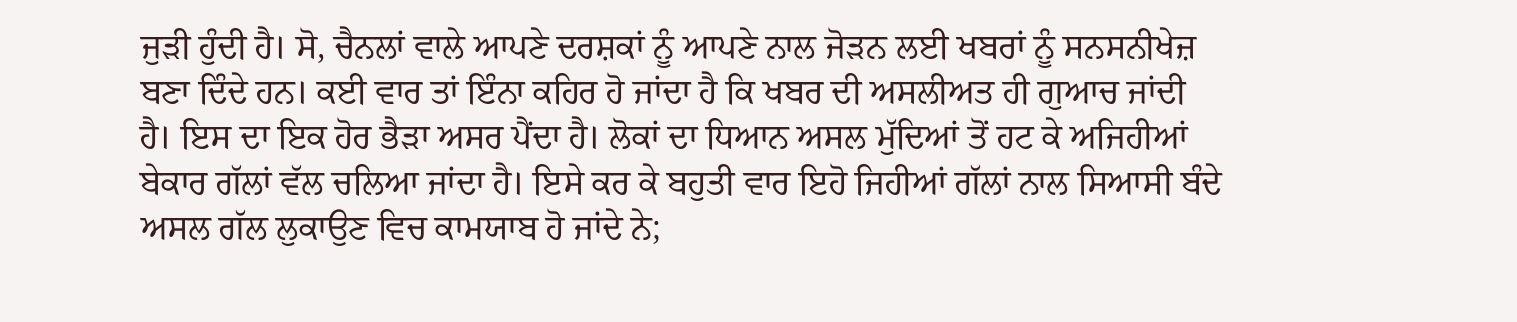ਜੁੜੀ ਹੁੰਦੀ ਹੈ। ਸੋ, ਚੈਨਲਾਂ ਵਾਲੇ ਆਪਣੇ ਦਰਸ਼ਕਾਂ ਨੂੰ ਆਪਣੇ ਨਾਲ ਜੋੜਨ ਲਈ ਖਬਰਾਂ ਨੂੰ ਸਨਸਨੀਖੇਜ਼ ਬਣਾ ਦਿੰਦੇ ਹਨ। ਕਈ ਵਾਰ ਤਾਂ ਇੰਨਾ ਕਹਿਰ ਹੋ ਜਾਂਦਾ ਹੈ ਕਿ ਖਬਰ ਦੀ ਅਸਲੀਅਤ ਹੀ ਗੁਆਚ ਜਾਂਦੀ ਹੈ। ਇਸ ਦਾ ਇਕ ਹੋਰ ਭੈੜਾ ਅਸਰ ਪੈਂਦਾ ਹੈ। ਲੋਕਾਂ ਦਾ ਧਿਆਨ ਅਸਲ ਮੁੱਦਿਆਂ ਤੋਂ ਹਟ ਕੇ ਅਜਿਹੀਆਂ ਬੇਕਾਰ ਗੱਲਾਂ ਵੱਲ ਚਲਿਆ ਜਾਂਦਾ ਹੈ। ਇਸੇ ਕਰ ਕੇ ਬਹੁਤੀ ਵਾਰ ਇਹੋ ਜਿਹੀਆਂ ਗੱਲਾਂ ਨਾਲ ਸਿਆਸੀ ਬੰਦੇ ਅਸਲ ਗੱਲ ਲੁਕਾਉਣ ਵਿਚ ਕਾਮਯਾਬ ਹੋ ਜਾਂਦੇ ਨੇ;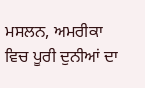ਮਸਲਨ, ਅਮਰੀਕਾ ਵਿਚ ਪੂਰੀ ਦੁਨੀਆਂ ਦਾ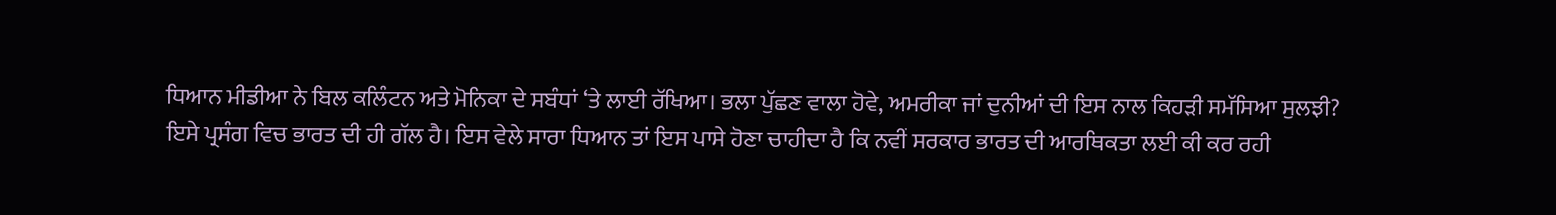ਧਿਆਨ ਮੀਡੀਆ ਨੇ ਬਿਲ ਕਲਿੰਟਨ ਅਤੇ ਮੋਨਿਕਾ ਦੇ ਸਬੰਧਾਂ ‘ਤੇ ਲਾਈ ਰੱਖਿਆ। ਭਲਾ ਪੁੱਛਣ ਵਾਲਾ ਹੋਵੇ, ਅਮਰੀਕਾ ਜਾਂ ਦੁਨੀਆਂ ਦੀ ਇਸ ਨਾਲ ਕਿਹੜੀ ਸਮੱਸਿਆ ਸੁਲਝੀ?
ਇਸੇ ਪ੍ਰਸੰਗ ਵਿਚ ਭਾਰਤ ਦੀ ਹੀ ਗੱਲ ਹੈ। ਇਸ ਵੇਲੇ ਸਾਰਾ ਧਿਆਨ ਤਾਂ ਇਸ ਪਾਸੇ ਹੋਣਾ ਚਾਹੀਦਾ ਹੈ ਕਿ ਨਵੀਂ ਸਰਕਾਰ ਭਾਰਤ ਦੀ ਆਰਥਿਕਤਾ ਲਈ ਕੀ ਕਰ ਰਹੀ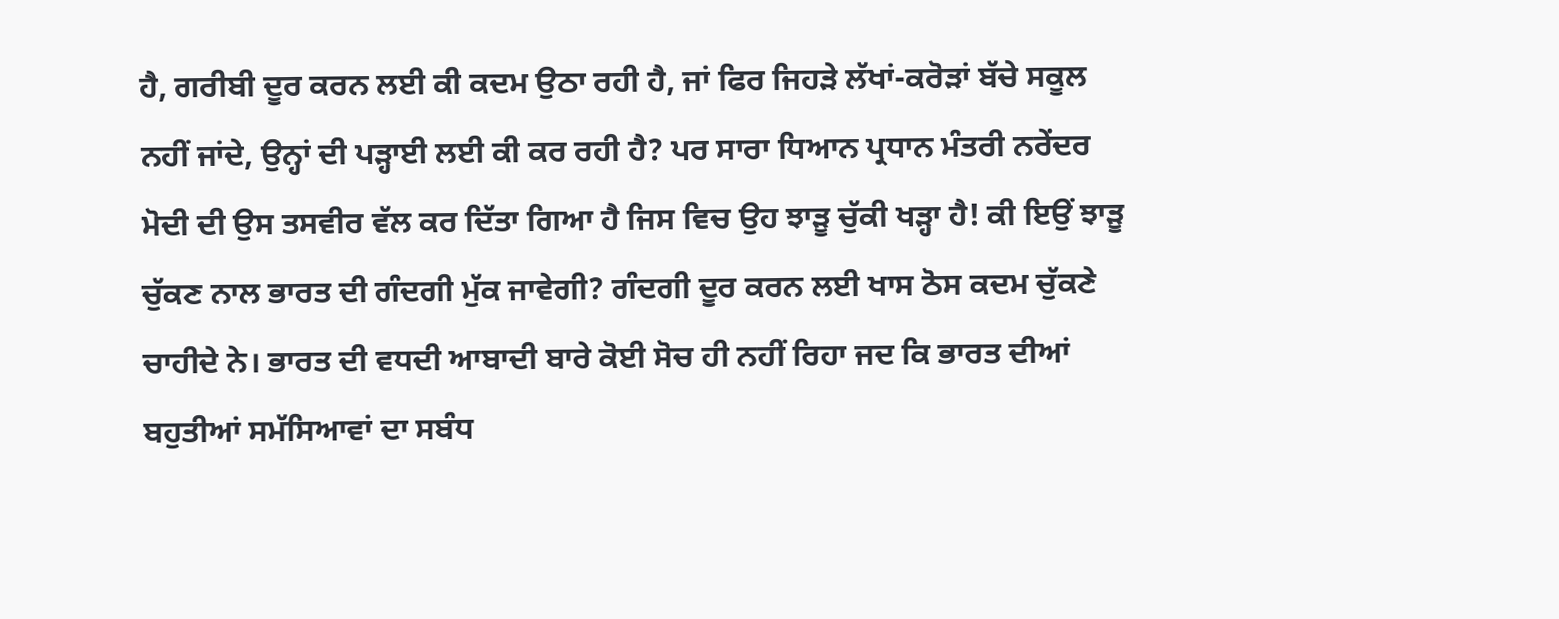ਹੈ, ਗਰੀਬੀ ਦੂਰ ਕਰਨ ਲਈ ਕੀ ਕਦਮ ਉਠਾ ਰਹੀ ਹੈ, ਜਾਂ ਫਿਰ ਜਿਹੜੇ ਲੱਖਾਂ-ਕਰੋੜਾਂ ਬੱਚੇ ਸਕੂਲ ਨਹੀਂ ਜਾਂਦੇ, ਉਨ੍ਹਾਂ ਦੀ ਪੜ੍ਹਾਈ ਲਈ ਕੀ ਕਰ ਰਹੀ ਹੈ? ਪਰ ਸਾਰਾ ਧਿਆਨ ਪ੍ਰਧਾਨ ਮੰਤਰੀ ਨਰੇਂਦਰ ਮੋਦੀ ਦੀ ਉਸ ਤਸਵੀਰ ਵੱਲ ਕਰ ਦਿੱਤਾ ਗਿਆ ਹੈ ਜਿਸ ਵਿਚ ਉਹ ਝਾੜੂ ਚੁੱਕੀ ਖੜ੍ਹਾ ਹੈ! ਕੀ ਇਉਂ ਝਾੜੂ ਚੁੱਕਣ ਨਾਲ ਭਾਰਤ ਦੀ ਗੰਦਗੀ ਮੁੱਕ ਜਾਵੇਗੀ? ਗੰਦਗੀ ਦੂਰ ਕਰਨ ਲਈ ਖਾਸ ਠੋਸ ਕਦਮ ਚੁੱਕਣੇ ਚਾਹੀਦੇ ਨੇ। ਭਾਰਤ ਦੀ ਵਧਦੀ ਆਬਾਦੀ ਬਾਰੇ ਕੋਈ ਸੋਚ ਹੀ ਨਹੀਂ ਰਿਹਾ ਜਦ ਕਿ ਭਾਰਤ ਦੀਆਂ ਬਹੁਤੀਆਂ ਸਮੱਸਿਆਵਾਂ ਦਾ ਸਬੰਧ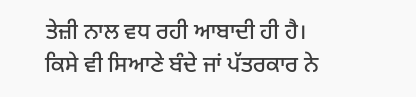ਤੇਜ਼ੀ ਨਾਲ ਵਧ ਰਹੀ ਆਬਾਦੀ ਹੀ ਹੈ। ਕਿਸੇ ਵੀ ਸਿਆਣੇ ਬੰਦੇ ਜਾਂ ਪੱਤਰਕਾਰ ਨੇ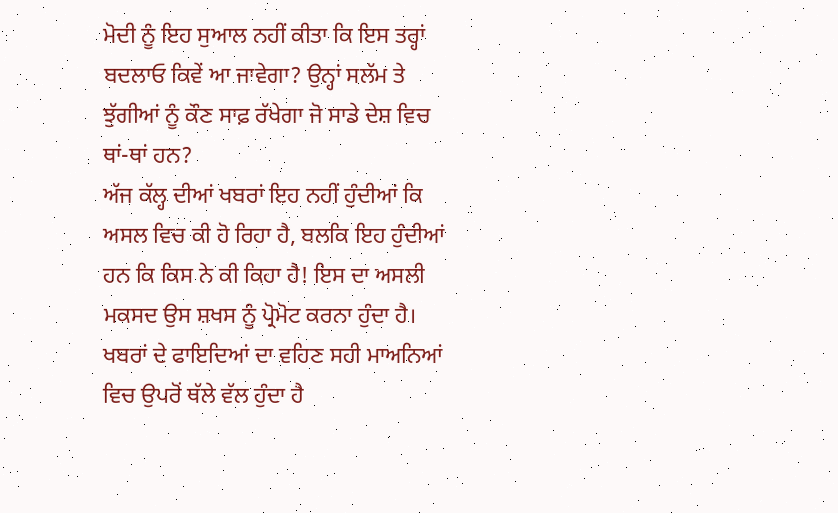ਮੋਦੀ ਨੂੰ ਇਹ ਸੁਆਲ ਨਹੀਂ ਕੀਤਾ ਕਿ ਇਸ ਤਰ੍ਹਾਂ ਬਦਲਾਓ ਕਿਵੇਂ ਆ ਜਾਵੇਗਾ? ਉਨ੍ਹਾਂ ਸਲੱਮ ਤੇ ਝੁੱਗੀਆਂ ਨੂੰ ਕੌਣ ਸਾਫ਼ ਰੱਖੇਗਾ ਜੋ ਸਾਡੇ ਦੇਸ਼ ਵਿਚ ਥਾਂ-ਥਾਂ ਹਨ?
ਅੱਜ ਕੱਲ੍ਹ ਦੀਆਂ ਖਬਰਾਂ ਇਹ ਨਹੀਂ ਹੁੰਦੀਆਂ ਕਿ ਅਸਲ ਵਿਚ ਕੀ ਹੋ ਰਿਹਾ ਹੈ, ਬਲਕਿ ਇਹ ਹੁੰਦੀਆਂ ਹਨ ਕਿ ਕਿਸ ਨੇ ਕੀ ਕਿਹਾ ਹੈ! ਇਸ ਦਾ ਅਸਲੀ ਮਕਸਦ ਉਸ ਸ਼ਖਸ ਨੂੰ ਪ੍ਰੋਮੋਟ ਕਰਨਾ ਹੁੰਦਾ ਹੈ। ਖਬਰਾਂ ਦੇ ਫਾਇਦਿਆਂ ਦਾ ਵਹਿਣ ਸਹੀ ਮਾਅਨਿਆਂ ਵਿਚ ਉਪਰੋਂ ਥੱਲੇ ਵੱਲ ਹੁੰਦਾ ਹੈ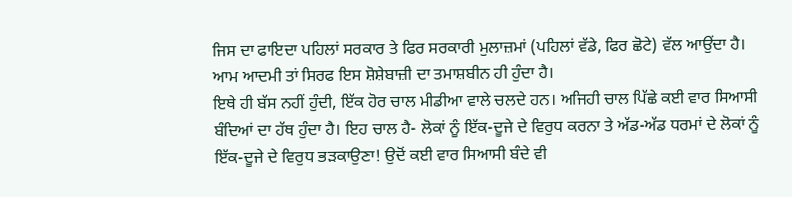ਜਿਸ ਦਾ ਫਾਇਦਾ ਪਹਿਲਾਂ ਸਰਕਾਰ ਤੇ ਫਿਰ ਸਰਕਾਰੀ ਮੁਲਾਜ਼ਮਾਂ (ਪਹਿਲਾਂ ਵੱਡੇ, ਫਿਰ ਛੋਟੇ) ਵੱਲ ਆਉਂਦਾ ਹੈ। ਆਮ ਆਦਮੀ ਤਾਂ ਸਿਰਫ ਇਸ ਸ਼ੋਸ਼ੇਬਾਜ਼ੀ ਦਾ ਤਮਾਸ਼ਬੀਨ ਹੀ ਹੁੰਦਾ ਹੈ।
ਇਥੇ ਹੀ ਬੱਸ ਨਹੀਂ ਹੁੰਦੀ, ਇੱਕ ਹੋਰ ਚਾਲ ਮੀਡੀਆ ਵਾਲੇ ਚਲਦੇ ਹਨ। ਅਜਿਹੀ ਚਾਲ ਪਿੱਛੇ ਕਈ ਵਾਰ ਸਿਆਸੀ ਬੰਦਿਆਂ ਦਾ ਹੱਥ ਹੁੰਦਾ ਹੈ। ਇਹ ਚਾਲ ਹੈ- ਲੋਕਾਂ ਨੂੰ ਇੱਕ-ਦੂਜੇ ਦੇ ਵਿਰੁਧ ਕਰਨਾ ਤੇ ਅੱਡ-ਅੱਡ ਧਰਮਾਂ ਦੇ ਲੋਕਾਂ ਨੂੰ ਇੱਕ-ਦੂਜੇ ਦੇ ਵਿਰੁਧ ਭੜਕਾਉਣਾ! ਉਦੋਂ ਕਈ ਵਾਰ ਸਿਆਸੀ ਬੰਦੇ ਵੀ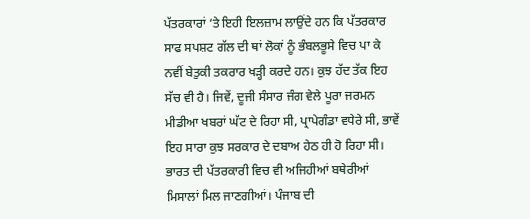ਪੱਤਰਕਾਰਾਂ ‘ਤੇ ਇਹੀ ਇਲਜ਼ਾਮ ਲਾਉਂਦੇ ਹਨ ਕਿ ਪੱਤਰਕਾਰ ਸਾਫ ਸਪਸ਼ਟ ਗੱਲ ਦੀ ਥਾਂ ਲੋਕਾਂ ਨੂੰ ਭੰਬਲਭੂਸੇ ਵਿਚ ਪਾ ਕੇ ਨਵੀਂ ਬੇਤੁਕੀ ਤਕਰਾਰ ਖੜ੍ਹੀ ਕਰਦੇ ਹਨ। ਕੁਝ ਹੱਦ ਤੱਕ ਇਹ ਸੱਚ ਵੀ ਹੈ। ਜਿਵੇਂ, ਦੂਜੀ ਸੰਸਾਰ ਜੰਗ ਵੇਲੇ ਪੂਰਾ ਜਰਮਨ ਮੀਡੀਆ ਖਬਰਾਂ ਘੱਟ ਦੇ ਰਿਹਾ ਸੀ, ਪ੍ਰਾਪੇਗੰਡਾ ਵਧੇਰੇ ਸੀ, ਭਾਵੇਂ ਇਹ ਸਾਰਾ ਕੁਝ ਸਰਕਾਰ ਦੇ ਦਬਾਅ ਹੇਠ ਹੀ ਹੋ ਰਿਹਾ ਸੀ। ਭਾਰਤ ਦੀ ਪੱਤਰਕਾਰੀ ਵਿਚ ਵੀ ਅਜਿਹੀਆਂ ਬਥੇਰੀਆਂ ਮਿਸਾਲਾਂ ਮਿਲ ਜਾਣਗੀਆਂ। ਪੰਜਾਬ ਦੀ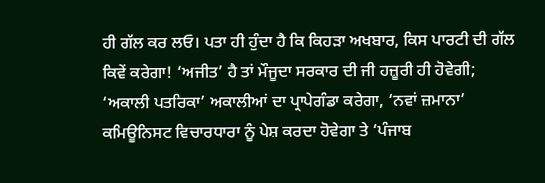ਹੀ ਗੱਲ ਕਰ ਲਓ। ਪਤਾ ਹੀ ਹੁੰਦਾ ਹੈ ਕਿ ਕਿਹੜਾ ਅਖਬਾਰ, ਕਿਸ ਪਾਰਟੀ ਦੀ ਗੱਲ ਕਿਵੇਂ ਕਰੇਗਾ! ‘ਅਜੀਤ’ ਹੈ ਤਾਂ ਮੌਜੂਦਾ ਸਰਕਾਰ ਦੀ ਜੀ ਹਜ਼ੂਰੀ ਹੀ ਹੋਵੇਗੀ; ‘ਅਕਾਲੀ ਪਤਰਿਕਾ’ ਅਕਾਲੀਆਂ ਦਾ ਪ੍ਰਾਪੇਗੰਡਾ ਕਰੇਗਾ, ‘ਨਵਾਂ ਜ਼ਮਾਨਾ’ ਕਮਿਊਨਿਸਟ ਵਿਚਾਰਧਾਰਾ ਨੂੰ ਪੇਸ਼ ਕਰਦਾ ਹੋਵੇਗਾ ਤੇ ‘ਪੰਜਾਬ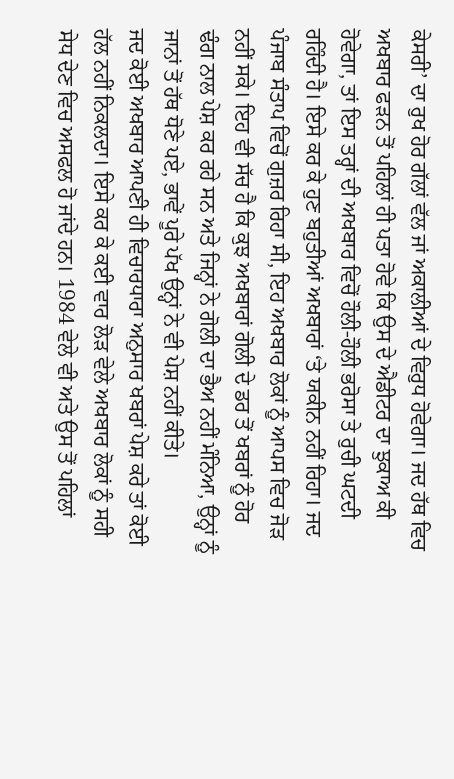ਕੇਸਰੀ’ ਦਾ ਰੁਖ ਹੋਰ ਗੱਲਾਂ ਵੱਲ ਜਾਂ ਅਕਾਲੀਆਂ ਦੇ ਵਿਰੁਧ ਹੋਵੇਗਾ। ਜਦ ਹੱਥ ਵਿਚ ਅਖਬਾਰ ਫੜਨ ਤੋਂ ਪਹਿਲਾਂ ਹੀ ਪਤਾ ਹੋਵੇ ਕਿ ਉਸ ਦੇ ਐਡੀਟਰ ਦਾ ਝੁਕਾਅ ਕੀ ਹੋਵੇਗਾ, ਤਾਂ ਇਸ ਤਰ੍ਹਾਂ ਦੀ ਅਖਬਾਰ ਵਿਚੋਂ ਹੌਲੀ-ਹੌਲੀ ਭਰੋਸਾ ਤੇ ਰੁਚੀ ਘਟਦੀ ਰਹਿੰਦੀ ਹੈ। ਇਸੇ ਕਰ ਕੇ ਹੁਣ ਬਹੁਤੀਆਂ ਅਖਬਾਰਾਂ ‘ਤੇ ਯਕੀਨ ਨਹੀਂ ਰਿਹਾ। ਜਦ ਪੰਜਾਬ ਸੰਤਾਪ ਵਿਚੋਂ ਗੁਜ਼ਰ ਰਿਹਾ ਸੀ, ਇਹ ਅਖਬਾਰ ਲੋਕਾਂ ਨੂੰ ਆਪਸ ਵਿਚ ਜੋੜ ਨਹੀਂ ਸਕੇ। ਇਹ ਵੀ ਸੱਚ ਹੈ ਕਿ ਕੁਝ ਅਖਬਾਰਾਂ ਗੋਲੀ ਦੇ ਡਰ ਤੋਂ ਖਬਰਾਂ ਨੂੰ ਹੋਰ ਢੰਗ ਨਾਲ ਪੇਸ਼ ਕਰ ਰਹੇ ਸਨ ਅਤੇ ਜਿਨ੍ਹਾਂ ਨੇ ਗੋਲੀ ਦਾ ਭੈਅ ਨਹੀਂ ਮੰਨਿਆ, ਉਨ੍ਹਾਂ ਨੂੰ ਜਾਨਾਂ ਤੋਂ ਹੱਥ ਧੋਣੇ ਪਏ, ਭਾਵੇਂ ਪੂਰੇ ਪੱਖ ਉਨ੍ਹਾਂ ਨੇ ਵੀ ਪੇਸ਼ ਨਹੀਂ ਕੀਤੇ।
ਜਦ ਕੋਈ ਅਖਬਾਰ ਆਪਣੀ ਹੀ ਵਿਚਾਰਧਾਰਾ ਅਨੁਸਾਰ ਖਬਰਾਂ ਪੇਸ਼ ਕਰੇ ਤਾਂ ਕੋਈ ਹੱਲ ਨਹੀਂ ਨਿਕਲਦਾ। ਇਸੇ ਕਰ ਕੇ ਕਈ ਵਾਰ ਲੋੜ ਵੇਲੇ ਅਖਬਾਰ ਲੋਕਾਂ ਨੂੰ ਸਹੀ ਸੇਧ ਦੇਣ ਵਿਚ ਅਸਫਲ ਹੋ ਜਾਂਦੇ ਹਨ। 1984 ਵੇਲੇ ਵੀ ਅਤੇ ਉਸ ਤੋਂ ਪਹਿਲਾਂ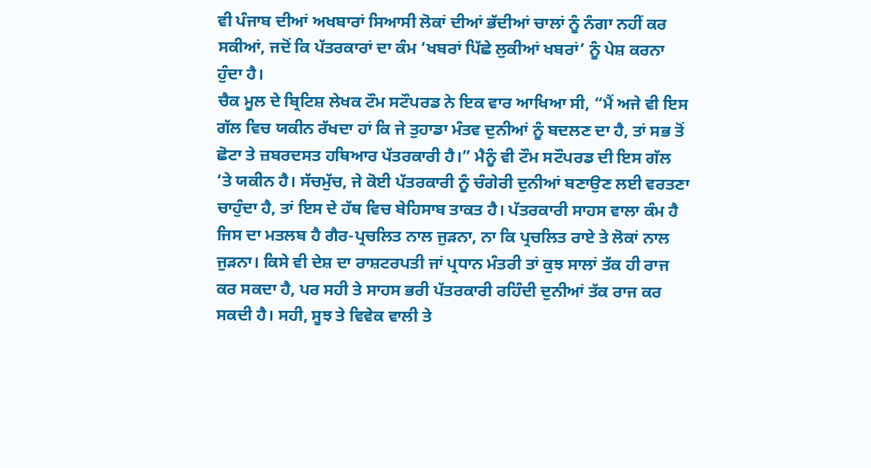ਵੀ ਪੰਜਾਬ ਦੀਆਂ ਅਖਬਾਰਾਂ ਸਿਆਸੀ ਲੋਕਾਂ ਦੀਆਂ ਭੱਦੀਆਂ ਚਾਲਾਂ ਨੂੰ ਨੰਗਾ ਨਹੀਂ ਕਰ ਸਕੀਆਂ, ਜਦੋਂ ਕਿ ਪੱਤਰਕਾਰਾਂ ਦਾ ਕੰਮ ‘ਖਬਰਾਂ ਪਿੱਛੇ ਲੁਕੀਆਂ ਖਬਰਾਂ’ ਨੂੰ ਪੇਸ਼ ਕਰਨਾ ਹੁੰਦਾ ਹੈ।
ਚੈਕ ਮੂਲ ਦੇ ਬ੍ਰਿਟਿਸ਼ ਲੇਖਕ ਟੌਮ ਸਟੌਪਰਡ ਨੇ ਇਕ ਵਾਰ ਆਖਿਆ ਸੀ, “ਮੈਂ ਅਜੇ ਵੀ ਇਸ ਗੱਲ ਵਿਚ ਯਕੀਨ ਰੱਖਦਾ ਹਾਂ ਕਿ ਜੇ ਤੁਹਾਡਾ ਮੰਤਵ ਦੁਨੀਆਂ ਨੂੰ ਬਦਲਣ ਦਾ ਹੈ, ਤਾਂ ਸਭ ਤੋਂ ਛੋਟਾ ਤੇ ਜ਼ਬਰਦਸਤ ਹਥਿਆਰ ਪੱਤਰਕਾਰੀ ਹੈ।” ਮੈਨੂੰ ਵੀ ਟੌਮ ਸਟੌਪਰਡ ਦੀ ਇਸ ਗੱਲ ‘ਤੇ ਯਕੀਨ ਹੈ। ਸੱਚਮੁੱਚ, ਜੇ ਕੋਈ ਪੱਤਰਕਾਰੀ ਨੂੰ ਚੰਗੇਰੀ ਦੁਨੀਆਂ ਬਣਾਉਣ ਲਈ ਵਰਤਣਾ ਚਾਹੁੰਦਾ ਹੈ, ਤਾਂ ਇਸ ਦੇ ਹੱਥ ਵਿਚ ਬੇਹਿਸਾਬ ਤਾਕਤ ਹੈ। ਪੱਤਰਕਾਰੀ ਸਾਹਸ ਵਾਲਾ ਕੰਮ ਹੈ ਜਿਸ ਦਾ ਮਤਲਬ ਹੈ ਗੈਰ-ਪ੍ਰਚਲਿਤ ਨਾਲ ਜੁੜਨਾ, ਨਾ ਕਿ ਪ੍ਰਚਲਿਤ ਰਾਏ ਤੇ ਲੋਕਾਂ ਨਾਲ ਜੁੜਨਾ। ਕਿਸੇ ਵੀ ਦੇਸ਼ ਦਾ ਰਾਸ਼ਟਰਪਤੀ ਜਾਂ ਪ੍ਰਧਾਨ ਮੰਤਰੀ ਤਾਂ ਕੁਝ ਸਾਲਾਂ ਤੱਕ ਹੀ ਰਾਜ ਕਰ ਸਕਦਾ ਹੈ, ਪਰ ਸਹੀ ਤੇ ਸਾਹਸ ਭਰੀ ਪੱਤਰਕਾਰੀ ਰਹਿੰਦੀ ਦੁਨੀਆਂ ਤੱਕ ਰਾਜ ਕਰ ਸਕਦੀ ਹੈ। ਸਹੀ, ਸੂਝ ਤੇ ਵਿਵੇਕ ਵਾਲੀ ਤੇ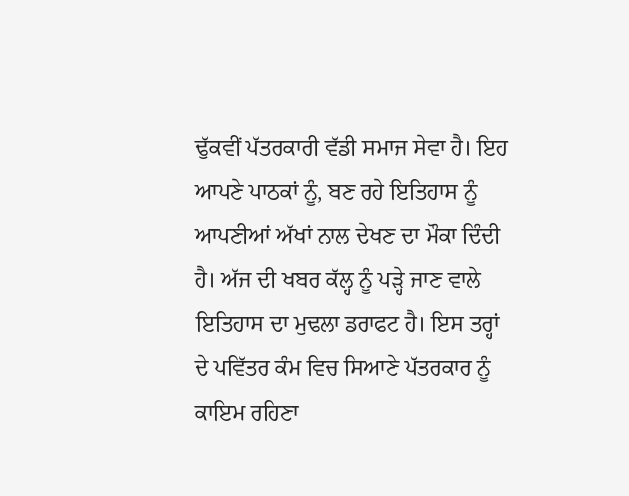ਢੁੱਕਵੀਂ ਪੱਤਰਕਾਰੀ ਵੱਡੀ ਸਮਾਜ ਸੇਵਾ ਹੈ। ਇਹ ਆਪਣੇ ਪਾਠਕਾਂ ਨੂੰ, ਬਣ ਰਹੇ ਇਤਿਹਾਸ ਨੂੰ ਆਪਣੀਆਂ ਅੱਖਾਂ ਨਾਲ ਦੇਖਣ ਦਾ ਮੌਕਾ ਦਿੰਦੀ ਹੈ। ਅੱਜ ਦੀ ਖਬਰ ਕੱਲ੍ਹ ਨੂੰ ਪੜ੍ਹੇ ਜਾਣ ਵਾਲੇ ਇਤਿਹਾਸ ਦਾ ਮੁਢਲਾ ਡਰਾਫਟ ਹੈ। ਇਸ ਤਰ੍ਹਾਂ ਦੇ ਪਵਿੱਤਰ ਕੰਮ ਵਿਚ ਸਿਆਣੇ ਪੱਤਰਕਾਰ ਨੂੰ ਕਾਇਮ ਰਹਿਣਾ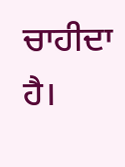ਚਾਹੀਦਾ ਹੈ।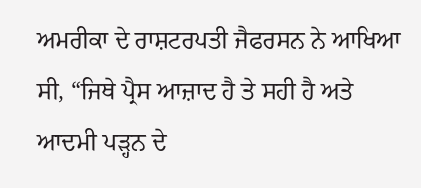ਅਮਰੀਕਾ ਦੇ ਰਾਸ਼ਟਰਪਤੀ ਜੈਫਰਸਨ ਨੇ ਆਖਿਆ ਸੀ, “ਜਿਥੇ ਪ੍ਰੈਸ ਆਜ਼ਾਦ ਹੈ ਤੇ ਸਹੀ ਹੈ ਅਤੇ ਆਦਮੀ ਪੜ੍ਹਨ ਦੇ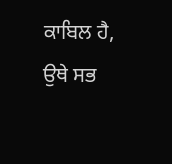ਕਾਬਿਲ ਹੈ, ਉਥੇ ਸਭ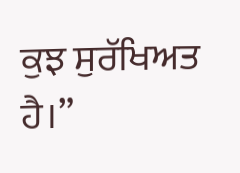ਕੁਝ ਸੁਰੱਖਿਅਤ ਹੈ।”